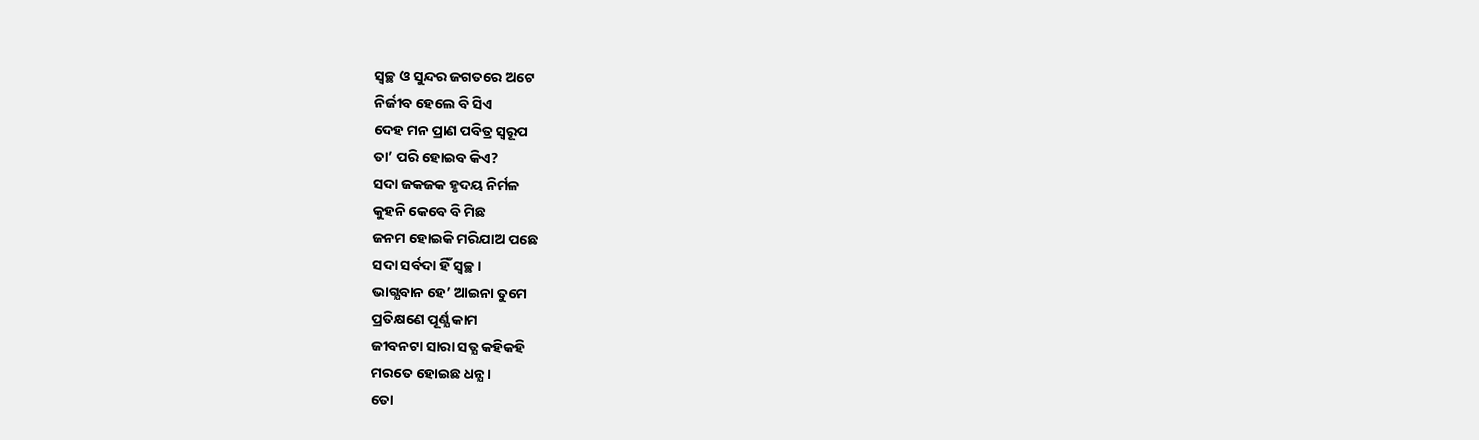ସ୍ବଚ୍ଛ ଓ ସୁନ୍ଦର ଜଗତରେ ଅଟେ
ନିର୍ଜୀବ ହେଲେ ବି ସିଏ
ଦେହ ମନ ପ୍ରାଣ ପବିତ୍ର ସ୍ବରୂପ
ତା’ ପରି ହୋଇବ କିଏ?
ସଦା ଜକଜକ ହୃଦୟ ନିର୍ମଳ
କୁହନି କେବେ ବି ମିଛ
ଜନମ ହୋଇକି ମରିଯାଅ ପଛେ
ସଦା ସର୍ବଦା ହିଁ ସ୍ବଚ୍ଛ।
ଭାଗ୍ଯବାନ ହେ’ ଆଇନା ତୁମେ
ପ୍ରତିକ୍ଷଣେ ପୂର୍ଣ୍ଯ କାମ
ଜୀବନଟା ସାରା ସତ୍ଯ କହିକହି
ମରତେ ହୋଇଛ ଧନ୍ଯ।
ତୋ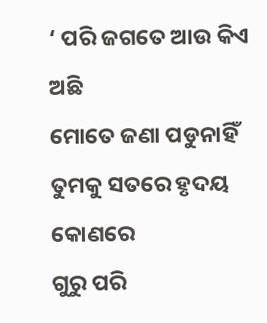‘ ପରି ଜଗତେ ଆଉ କିଏ ଅଛି
ମୋତେ ଜଣା ପଡୁନାହିଁ
ତୁମକୁ ସତରେ ହୃଦୟ କୋଣରେ
ଗୁରୁ ପରି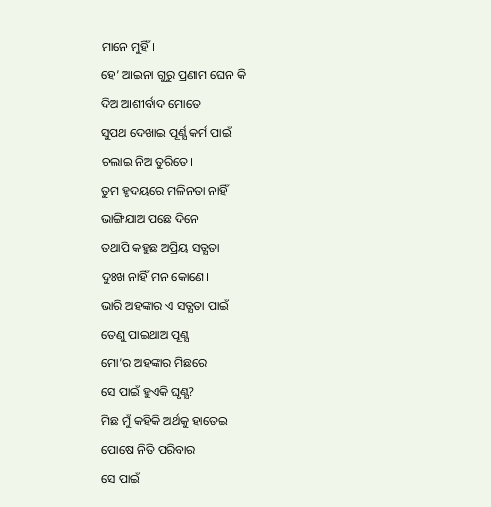ମାନେ ମୁହିଁ।
ହେ’ ଆଇନା ଗୁରୁ ପ୍ରଣାମ ଘେନ କି
ଦିଅ ଆଶୀର୍ବାଦ ମୋତେ
ସୁପଥ ଦେଖାଇ ପୂର୍ଣ୍ଯ କର୍ମ ପାଇଁ
ଚଲାଇ ନିଅ ତୁରିତେ।
ତୁମ ହୃଦୟରେ ମଳିନତା ନାହିଁ
ଭାଙ୍ଗିଯାଅ ପଛେ ଦିନେ
ତଥାପି କହୁଛ ଅପ୍ରିୟ ସତ୍ଯତା
ଦୁଃଖ ନାହିଁ ମନ କୋଣେ।
ଭାରି ଅହଙ୍କାର ଏ ସତ୍ଯତା ପାଇଁ
ତେଣୁ ପାଇଥାଅ ପୂଣ୍ଯ
ମୋ’ର ଅହଙ୍କାର ମିଛରେ
ସେ ପାଇଁ ହୁଏକି ଘୃଣ୍ଯ?
ମିଛ ମୁଁ କହିକି ଅର୍ଥକୁ ହାତେଇ
ପୋଷେ ନିତି ପରିବାର
ସେ ପାଇଁ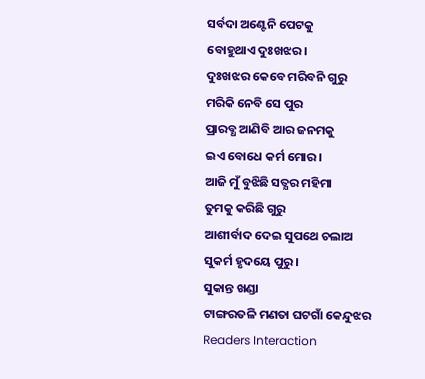ସର୍ବଦା ଅଣ୍ଟେନି ପେଟକୁ
ବୋହୁଥାଏ ଦୁଃଖଝର।
ଦୁଃଖଝର କେବେ ମରିବନି ଗୁରୁ
ମରିକି ନେବି ସେ ପୁର
ପ୍ରାରବ୍ଧ ଆଣିବି ଆର ଜନମକୁ
ଇଏ ବୋଧେ କର୍ମ ମୋର।
ଆଜି ମୁଁ ବୁଝିଛି ସତ୍ଯର ମହିମା
ତୁମକୁ କରିଛି ଗୁରୁ
ଆଶୀର୍ବାଦ ଦେଇ ସୁପଥେ ଚଲାଅ
ସୁକର୍ମ ହୃଦୟେ ପୁରୁ।
ସୁକାନ୍ତ ଖଣ୍ଡା
ଟାଙ୍ଗରତଳି ମଣତା ଘଟଗାଁ କେନ୍ଦୁଝର
Readers Interaction